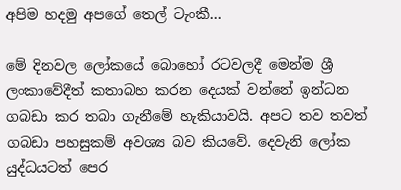අපිම හදමු අපගේ තෙල් ටැංකී…

මේ දිනවල ලෝකයේ බොහෝ රටවලදී මෙන්ම ශ්‍රී ලංකාවේදීත් කතාබහ කරන දෙයක් වන්නේ ඉන්ධන ගබඩා කර තබා ගැනීමේ හැකියාවයි. අපට තව තවත් ගබඩා පහසුකම් අවශ්‍ය බව කියවේ. දෙවැනි ලෝක යුද්ධයටත් පෙර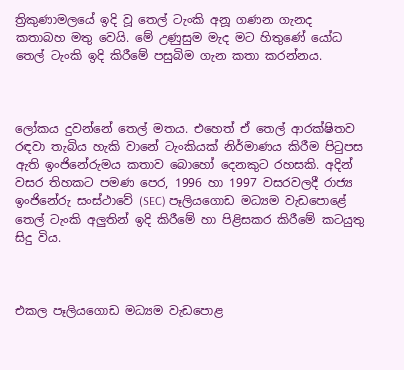ත්‍රිකුණාමලයේ ඉදි වූ තෙල් ටැංකි අනූ ගණන ගැනද කතාබහ මතු වෙයි. මේ උණුසුම මැද මට හිතුණේ යෝධ තෙල් ටැංකි ඉදි කිරීමේ පසුබිම ගැන කතා කරන්නය.



ලෝකය දුවන්නේ තෙල් මතය. එහෙත් ඒ තෙල් ආරක්ෂිතව රඳවා තැබිය හැකි වානේ ටැංකියක් නිර්මාණය කිරීම පිටුපස ඇති ඉංජිනේරුමය කතාව බොහෝ දෙනකුට රහසකි. අදින් වසර තිහකට පමණ පෙර, 1996 හා 1997 වසරවලදී රාජ්‍ය ඉංජිනේරු සංස්ථාවේ (SEC) පෑලියගොඩ මධ්‍යම වැඩපොළේ තෙල් ටැංකි අලුතින් ඉදි කිරීමේ හා පිළිසකර කිරීමේ කටයුතු සිදු විය.



එකල පෑලියගොඩ මධ්‍යම වැඩපොළ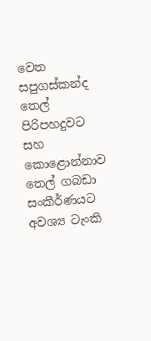වෙත සපුගස්කන්ද තෙල් පිරිපහදුවට සහ කොළොන්නාව තෙල් ගබඩා සංකීර්ණයට අවශ්‍ය ටැංකි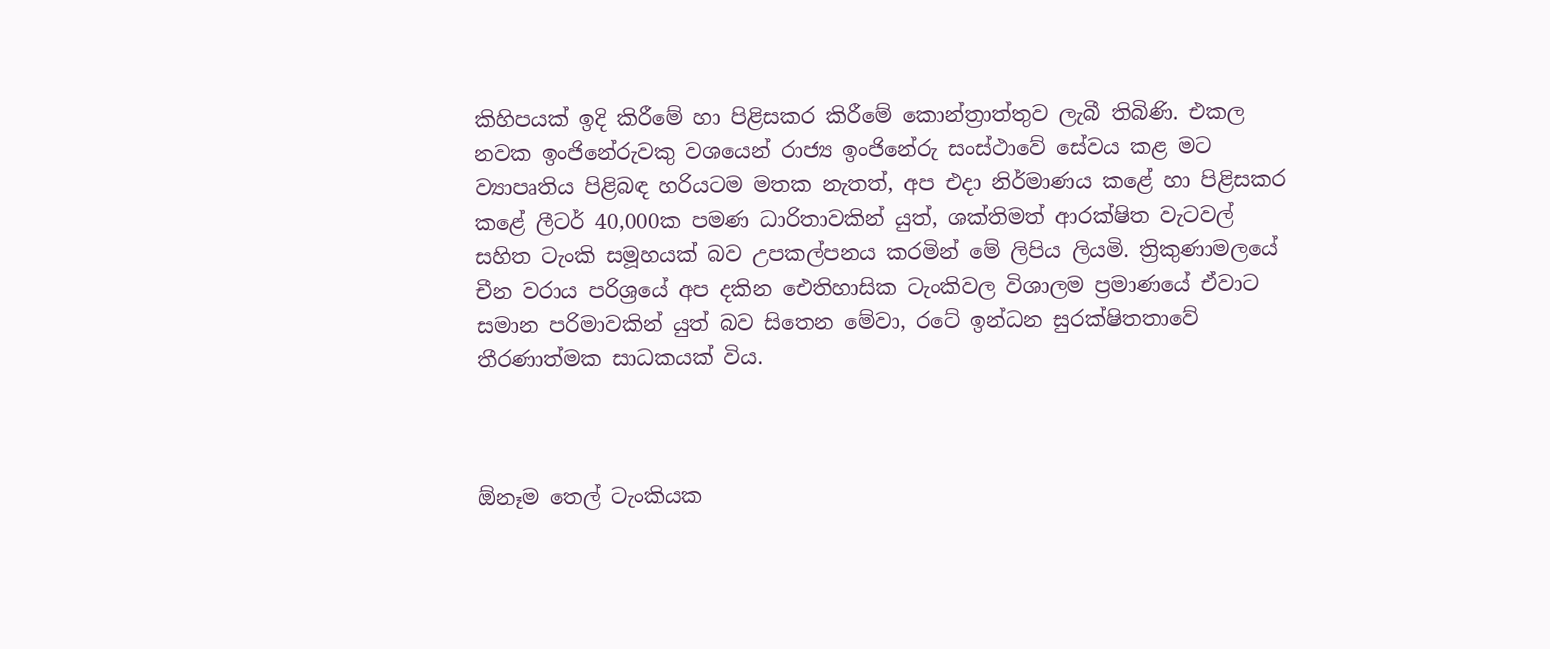කිහිපයක් ඉදි කිරීමේ හා පිළිසකර කිරීමේ කොන්ත්‍රාත්තුව ලැබී තිබිණි. එකල නවක ඉංජිනේරුවකු වශයෙන් රාජ්‍ය ඉංජිනේරු සංස්ථාවේ සේවය කළ මට ව්‍යාපෘතිය පිළිබඳ හරියටම මතක නැතත්, අප එදා නිර්මාණය කළේ හා පිළිසකර කළේ ලීටර් 40,000ක පමණ ධාරිතාවකින් යුත්, ශක්තිමත් ආරක්ෂිත වැටවල් සහිත ටැංකි සමූහයක් බව උපකල්පනය කරමින් මේ ලිපිය ලියමි. ත්‍රිකුණාමලයේ චීන වරාය පරිශ්‍රයේ අප දකින ඓතිහාසික ටැංකිවල විශාලම ප්‍රමාණයේ ඒවාට සමාන පරිමාවකින් යුත් බව සිතෙන මේවා, රටේ ඉන්ධන සුරක්ෂිතතාවේ තීරණාත්මක සාධකයක් විය.



ඕනෑම තෙල් ටැංකියක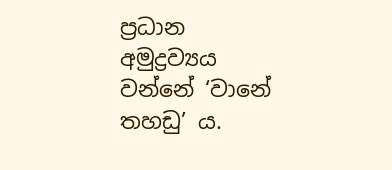ප්‍රධාන අමුද්‍රව්‍යය වන්නේ ‘වානේ තහඩු’ ය.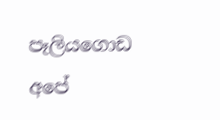පෑලියගොඩ අපේ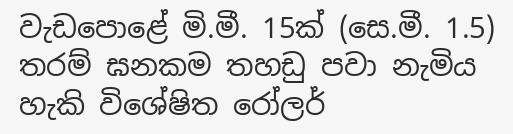වැඩපොළේ මි.මී. 15ක් (සෙ.මී. 1.5) තරම් ඝනකම තහඩු පවා නැමිය හැකි විශේෂිත රෝලර්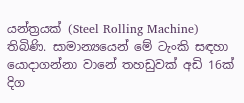යන්ත්‍රයක් (Steel Rolling Machine) තිබිණි. සාමාන්‍යයෙන් මේ ටැංකි සඳහා යොදාගන්නා වානේ තහඩුවක් අඩි 16ක් දිග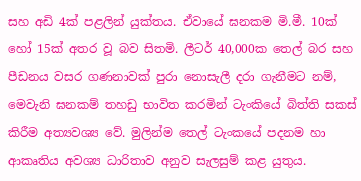සහ අඩි 4ක් පළලින් යුක්තය. ඒවායේ ඝනකම මි.මී. 10ක් හෝ 15ක් අතර වූ බව සිතමි. ලීටර් 40,000ක තෙල් බර සහ පීඩනය වසර ගණනාවක් පුරා නොසැලී දරා ගැනීමට නම්, මෙවැනි ඝනකම් තහඩු භාවිත කරමින් ටැංකියේ බිත්ති සකස් කිරීම අත්‍යවශ්‍ය වේ. මුලින්ම තෙල් ටැංකයේ පදනම හා ආකෘතිය අවශ්‍ය ධාරිතාව අනුව සැලසුම් කළ යුතුය.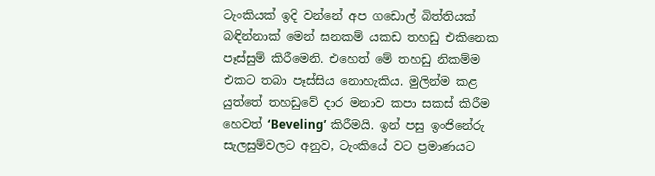ටැංකියක් ඉදි වන්නේ අප ගඩොල් බිත්තියක් බඳින්නාක් මෙන් ඝනකම් යකඩ තහඩු එකිනෙක පෑස්සුම් කිරීමෙනි. එහෙත් මේ තහඩු නිකම්ම එකට තබා පෑස්සිය නොහැකිය. මුලින්ම කළ යුත්තේ තහඩුවේ දාර මනාව කපා සකස් කිරීම හෙවත් ‘Beveling’ කිරීමයි. ඉන් පසු ඉංජිනේරු සැලසුම්වලට අනුව, ටැංකියේ වට ප්‍රමාණයට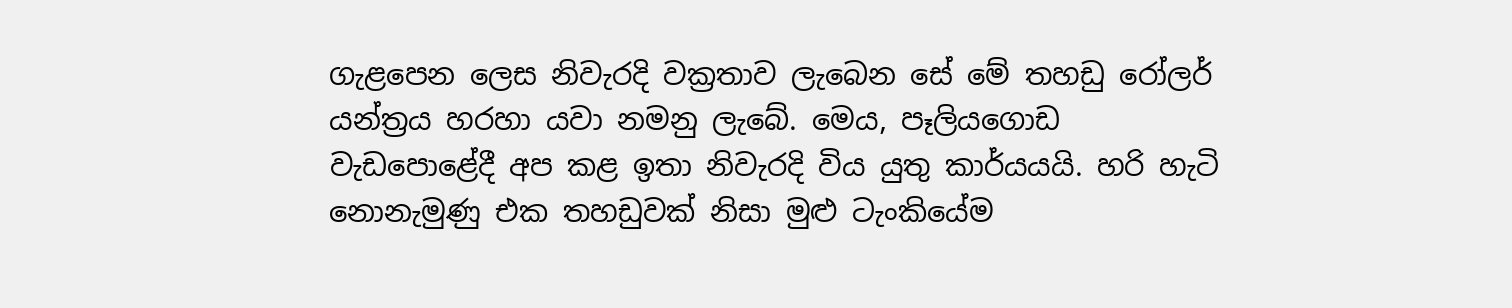ගැළපෙන ලෙස නිවැරදි වක්‍රතාව ලැබෙන සේ මේ තහඩු රෝලර් යන්ත්‍රය හරහා යවා නමනු ලැබේ. මෙය, පෑලියගොඩ වැඩපොළේදී අප කළ ඉතා නිවැරදි විය යුතු කාර්යයයි. හරි හැටි නොනැමුණු එක තහඩුවක් නිසා මුළු ටැංකියේම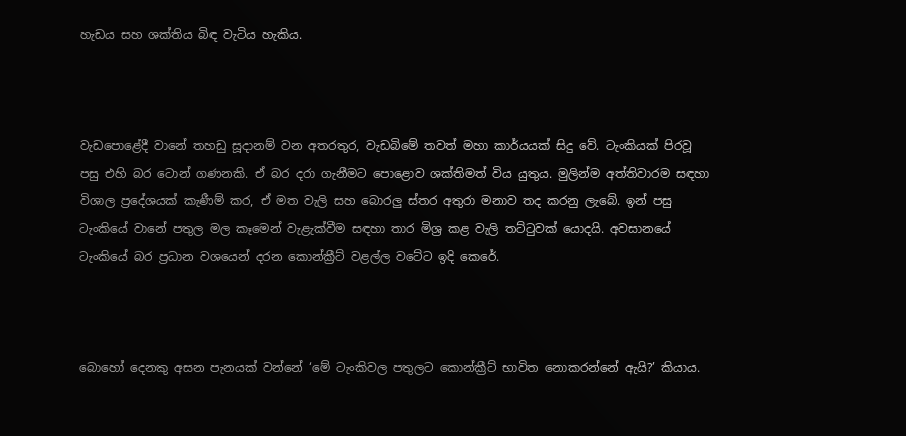හැඩය සහ ශක්තිය බිඳ වැටිය හැකිය.



වැඩපොළේදී වානේ තහඩු සූදානම් වන අතරතුර, වැඩබිමේ තවත් මහා කාර්යයක් සිදු වේ. ටැංකියක් පිරවූ පසු එහි බර ටොන් ගණනකි. ඒ බර දරා ගැනීමට පොළොව ශක්තිමත් විය යුතුය. මුලින්ම අත්තිවාරම සඳහා විශාල ප්‍රදේශයක් කැණීම් කර, ඒ මත වැලි සහ බොරලු ස්තර අතුරා මනාව තද කරනු ලැබේ. ඉන් පසු ටැංකියේ වානේ පතුල මල කෑමෙන් වැළැක්වීම සඳහා තාර මිශ්‍ර කළ වැලි තට්ටුවක් යොදයි. අවසානයේ ටැංකියේ බර ප්‍රධාන වශයෙන් දරන කොන්ක්‍රීට් වළල්ල වටේට ඉදි කෙරේ.



බොහෝ දෙනකු අසන පැනයක් වන්නේ ‘මේ ටැංකිවල පතුලට කොන්ක්‍රීට් භාවිත නොකරන්නේ ඇයි?’ කියාය.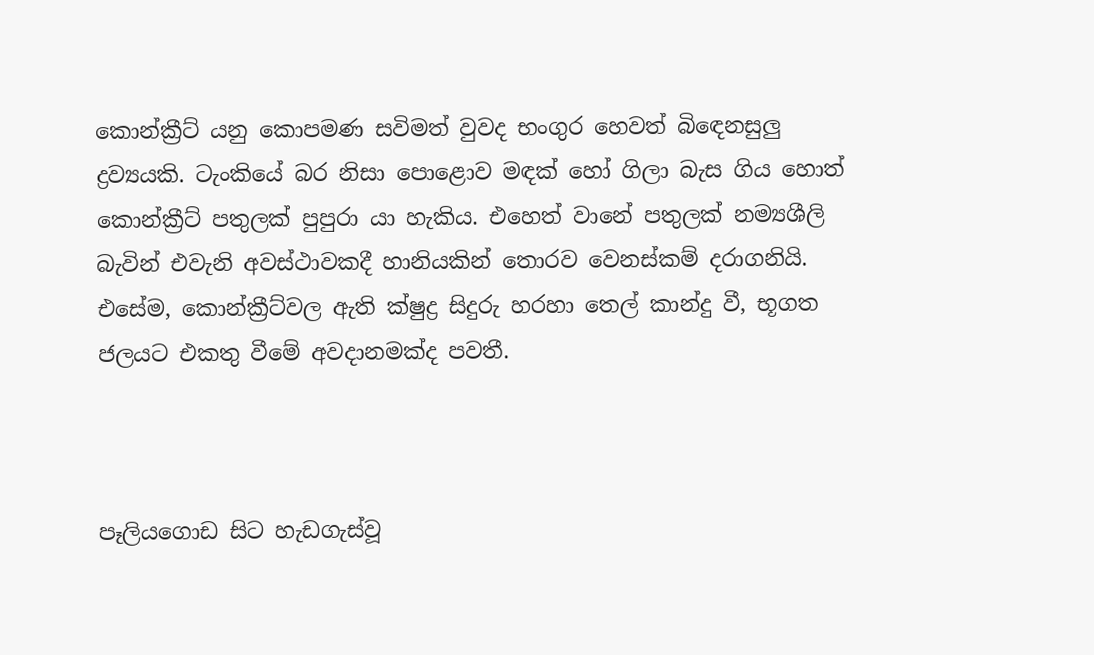කොන්ක්‍රීට් යනු කොපමණ සවිමත් වුවද භංගුර හෙවත් බිඳෙනසුලු ද්‍රව්‍යයකි. ටැංකියේ බර නිසා පොළොව මඳක් හෝ ගිලා බැස ගිය හොත් කොන්ක්‍රීට් පතුලක් පුපුරා යා හැකිය. එහෙත් වානේ පතුලක් නම්‍යශීලි බැවින් එවැනි අවස්ථාවකදී හානියකින් තොරව වෙනස්කම් දරාගනියි. එසේම, කොන්ක්‍රීට්වල ඇති ක්ෂුද්‍ර සිදුරු හරහා තෙල් කාන්දු වී, භූගත ජලයට එකතු වීමේ අවදානමක්ද පවතී.



පෑලියගොඩ සිට හැඩගැස්වූ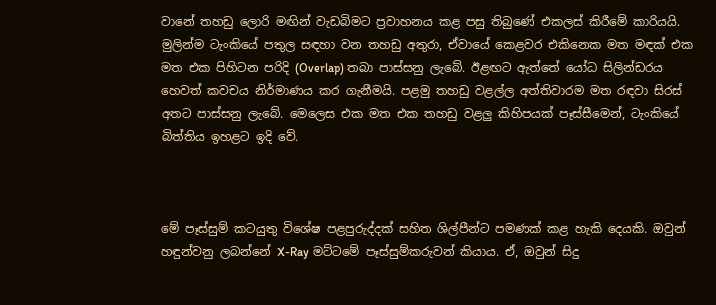වානේ තහඩු ලොරි මඟින් වැඩබිමට ප්‍රවාහනය කළ පසු තිබුණේ එකලස් කිරීමේ කාරියයි. මුලින්ම ටැංකියේ පතුල සඳහා වන තහඩු අතුරා, ඒවායේ කෙළවර එකිනෙක මත මඳක් එක මත එක පිහිටන පරිදි (Overlap) තබා පාස්සනු ලැබේ. ඊළඟට ඇත්තේ යෝධ සිලින්ඩරය හෙවත් කවචය නිර්මාණය කර ගැනීමයි. පළමු තහඩු වළල්ල අත්තිවාරම මත රඳවා සිරස් අතට පාස්සනු ලැබේ. මෙලෙස එක මත එක තහඩු වළලු කිහිපයක් පෑස්සීමෙන්, ටැංකියේ බිත්තිය ඉහළට ඉදි වේ.



මේ පෑස්සුම් කටයුතු විශේෂ පළපුරුද්දක් සහිත ශිල්පීන්ට පමණක් කළ හැකි දෙයකි. ඔවුන් හඳුන්වනු ලබන්නේ X-Ray මට්ටමේ පෑස්සුම්කරුවන් කියාය. ඒ, ඔවුන් සිදු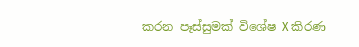කරන පෑස්සුමක් විශේෂ X කිරණ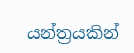යන්ත්‍රයකින්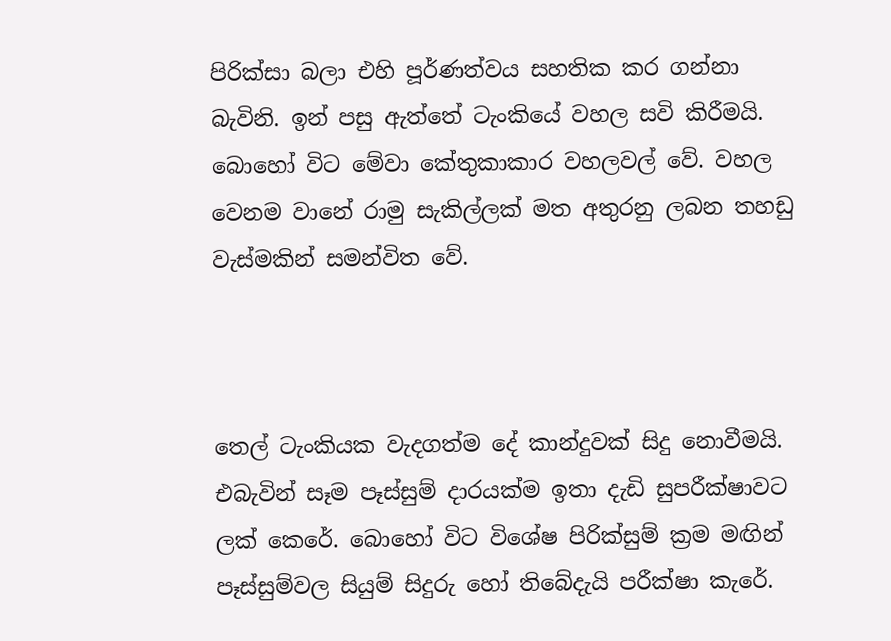පිරික්සා බලා එහි පූර්ණත්වය සහතික කර ගන්නා බැවිනි. ඉන් පසු ඇත්තේ ටැංකියේ වහල සවි කිරීමයි. බොහෝ විට මේවා කේතුකාකාර වහලවල් වේ. වහල වෙනම වානේ රාමු සැකිල්ලක් මත අතුරනු ලබන තහඩු වැස්මකින් සමන්විත වේ.



තෙල් ටැංකියක වැදගත්ම දේ කාන්දුවක් සිදු නොවීමයි. එබැවින් සෑම පෑස්සුම් දාරයක්ම ඉතා දැඩි සුපරීක්ෂාවට ලක් කෙරේ. බොහෝ විට විශේෂ පිරික්සුම් ක්‍රම මඟින් පෑස්සුම්වල සියුම් සිදුරු හෝ තිබේදැයි පරීක්ෂා කැරේ.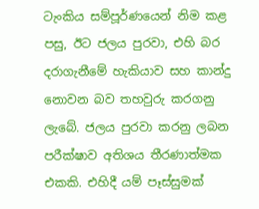ටැංකිය සම්පූර්ණයෙන් නිම කළ පසු, ඊට ජලය පුරවා, එහි බර දරාගැනීමේ හැකියාව සහ කාන්දු නොවන බව තහවුරු කරගනු ලැබේ. ජලය පුරවා කරනු ලබන පරීක්ෂාව අතිශය තීරණාත්මක එකකි. එහිදී යම් පෑස්සුමක්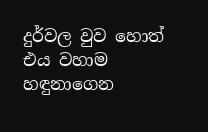දුර්වල වුව හොත් එය වහාම හඳුනාගෙන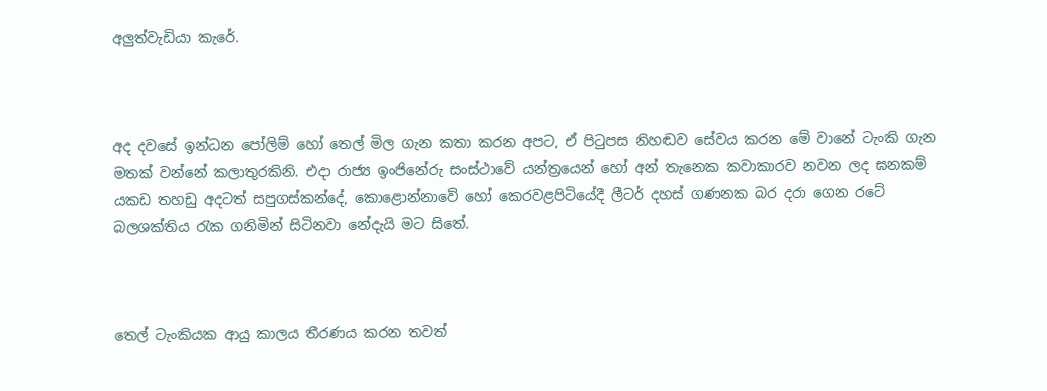අලුත්වැඩියා කැරේ.



අද දවසේ ඉන්ධන පෝලිම් හෝ තෙල් මිල ගැන කතා කරන අපට, ඒ පිටුපස නිහඬව සේවය කරන මේ වානේ ටැංකි ගැන මතක් වන්නේ කලාතුරකිනි. එදා රාජ්‍ය ඉංජිනේරු සංස්ථාවේ යන්ත්‍රයෙන් හෝ අන් තැනෙක කවාකාරව නවන ලද ඝනකම් යකඩ තහඩු අදටත් සපුගස්කන්දේ, කොළොන්නාවේ හෝ කෙරවළපිටියේදී ලීටර් දහස් ගණනක බර දරා ගෙන රටේ බලශක්තිය රැක ගනිමින් සිටිනවා නේදැයි මට සිතේ.



තෙල් ටැංකියක ආයු කාලය තීරණය කරන තවත්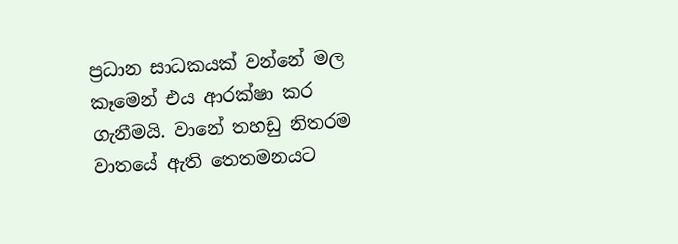ප්‍රධාන සාධකයක් වන්නේ මල කෑමෙන් එය ආරක්ෂා කර ගැනීමයි. වානේ තහඩු නිතරම වාතයේ ඇති තෙතමනයට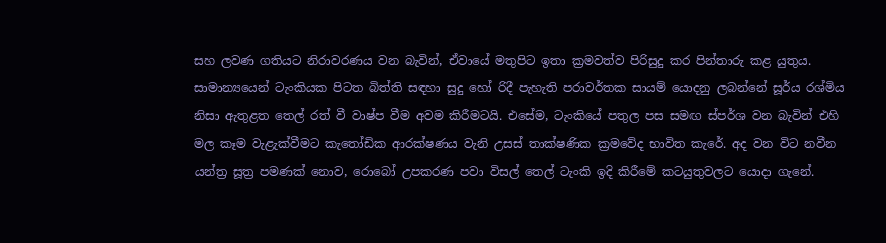සහ ලවණ ගතියට නිරාවරණය වන බැවින්, ඒවායේ මතුපිට ඉතා ක්‍රමවත්ව පිරිසුදු කර පින්තාරු කළ යුතුය. සාමාන්‍යයෙන් ටැංකියක පිටත බිත්ති සඳහා සුදු හෝ රිදී පැහැති පරාවර්තක සායම් යොදනු ලබන්නේ සූර්ය රශ්මිය නිසා ඇතුළත තෙල් රත් වී වාෂ්ප වීම අවම කිරීමටයි. එසේම, ටැංකියේ පතුල පස සමඟ ස්පර්ශ වන බැවින් එහි මල කෑම වැළැක්වීමට කැතෝඩික ආරක්ෂණය වැනි උසස් තාක්ෂණික ක්‍රමවේද භාවිත කැරේ. අද වන විට නවීන යන්ත්‍ර සූත්‍ර පමණක් නොව, රොබෝ උපකරණ පවා විසල් තෙල් ටැංකි ඉදි කිරීමේ කටයුතුවලට යොදා ගැනේ.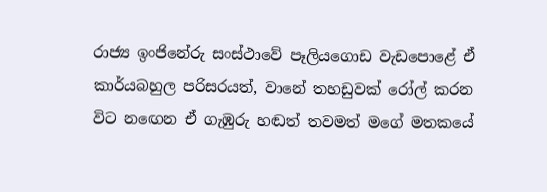රාජ්‍ය ඉංජිනේරු සංස්ථාවේ පෑලියගොඩ වැඩපොළේ ඒ කාර්යබහුල පරිසරයත්, වානේ තහඩුවක් රෝල් කරන විට නඟෙන ඒ ගැඹුරු හඬත් තවමත් මගේ මතකයේ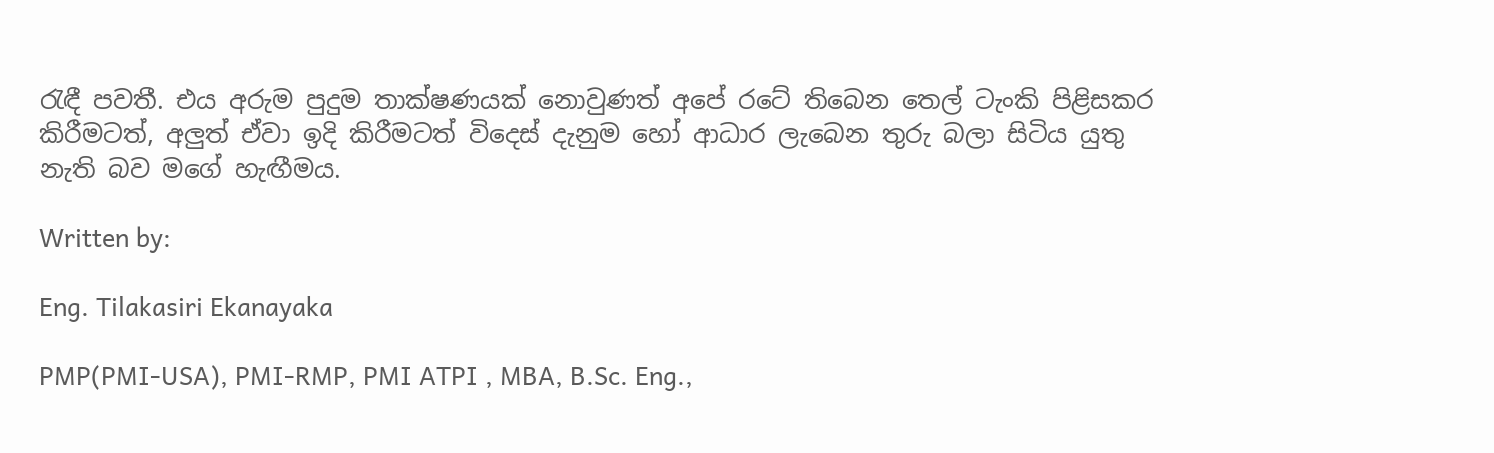රැඳී පවතී. එය අරුම පුදුම තාක්ෂණයක් නොවුණත් අපේ රටේ තිබෙන තෙල් ටැංකි පිළිසකර කිරීමටත්, අලුත් ඒවා ඉදි කිරීමටත් විදෙස් දැනුම හෝ ආධාර ලැබෙන තුරු බලා සිටිය යුතු නැති බව මගේ හැඟීමය.

Written by:

Eng. Tilakasiri Ekanayaka

PMP(PMI-USA), PMI-RMP, PMI ATPI , MBA, B.Sc. Eng.,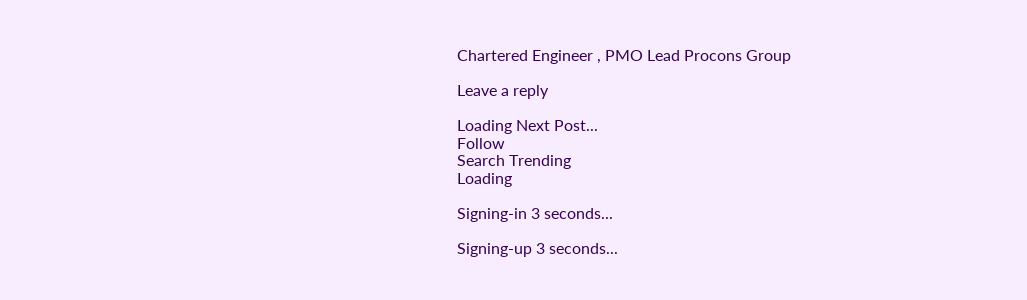Chartered Engineer , PMO Lead Procons Group

Leave a reply

Loading Next Post...
Follow
Search Trending
Loading

Signing-in 3 seconds...

Signing-up 3 seconds...